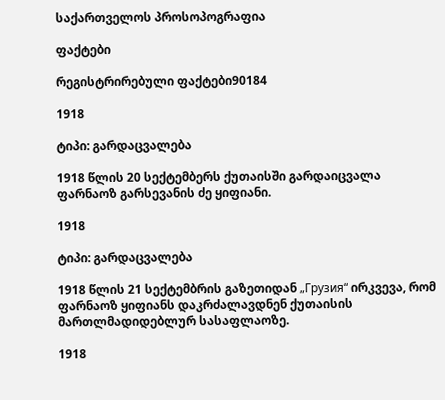საქართველოს პროსოპოგრაფია

ფაქტები

რეგისტრირებული ფაქტები90184

1918

ტიპი: გარდაცვალება

1918 წლის 20 სექტემბერს ქუთაისში გარდაიცვალა ფარნაოზ გარსევანის ძე ყიფიანი.

1918

ტიპი: გარდაცვალება

1918 წლის 21 სექტემბრის გაზეთიდან „Грузия“ ირკვევა, რომ ფარნაოზ ყიფიანს დაკრძალავდნენ ქუთაისის მართლმადიდებლურ სასაფლაოზე.

1918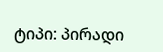ტიპი: პირადი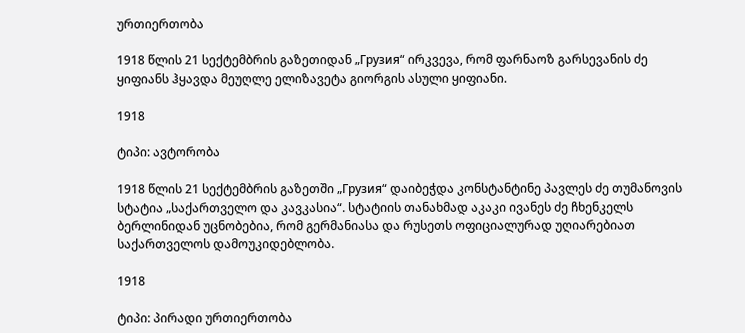ურთიერთობა

1918 წლის 21 სექტემბრის გაზეთიდან „Грузия“ ირკვევა, რომ ფარნაოზ გარსევანის ძე ყიფიანს ჰყავდა მეუღლე ელიზავეტა გიორგის ასული ყიფიანი.

1918

ტიპი: ავტორობა

1918 წლის 21 სექტემბრის გაზეთში „Грузия“ დაიბეჭდა კონსტანტინე პავლეს ძე თუმანოვის სტატია „საქართველო და კავკასია“. სტატიის თანახმად აკაკი ივანეს ძე ჩხენკელს ბერლინიდან უცნობებია, რომ გერმანიასა და რუსეთს ოფიციალურად უღიარებიათ საქართველოს დამოუკიდებლობა.

1918

ტიპი: პირადი ურთიერთობა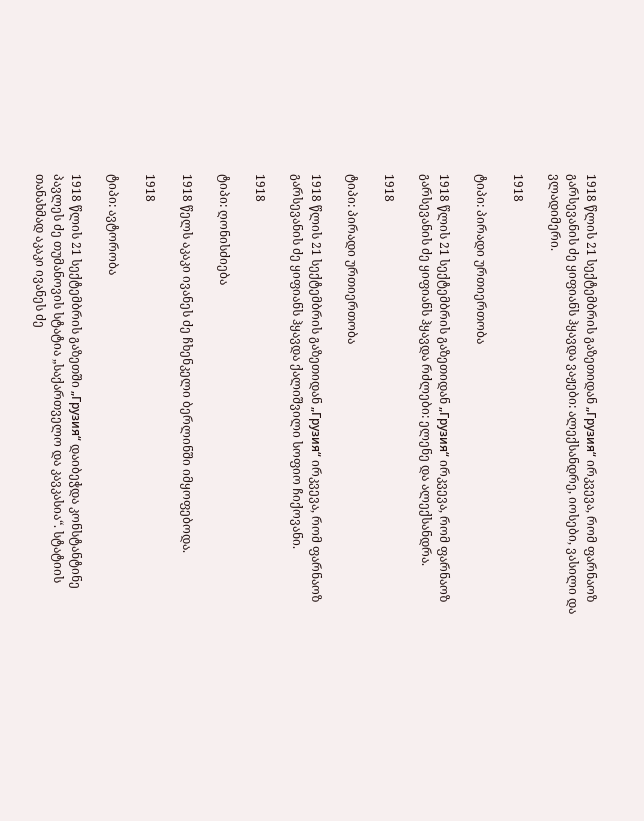1918 წლის 21 სექტემბრის გაზეთიდან „Грузия“ ირკვევა, რომ ფარნაოზ გარსევანის ძე ყიფიანს ჰყავდა ვაჟები: ალექსანდრე, იოსები, ვასილი და ვლადიმერი.

1918

ტიპი: პირადი ურთიერთობა

1918 წლის 21 სექტემბრის გაზეთიდან „Грузия“ ირკვევა, რომ ფარნაოზ გარსევანის ძე ყიფიანს ჰყავდა რძლები: ელენე და ალექსანდრა.

1918

ტიპი: პირადი ურთიერთობა

1918 წლის 21 სექტემბრის გაზეთიდან „Грузия“ ირკვევა, რომ ფარნაოზ გარსევანის ძე ყიფიანს ჰყავდა ქალიშვილი სოფიო ჩიქოვანი.

1918

ტიპი: ღონისძიება

1918 წელს აკაკი ივანეს ძე ჩხენკელი ბერლინში იმყოფებოდა.

1918

ტიპი: ავტორობა

1918 წლის 21 სექტემბრის გაზეთში „Грузия“ დაიბეჭდა კონსტანტინე პავლეს ძე თუმანოვის სტატია „საქართველო და კავკასია“. სტატიის თანახმად აკაკი ივანეს ძე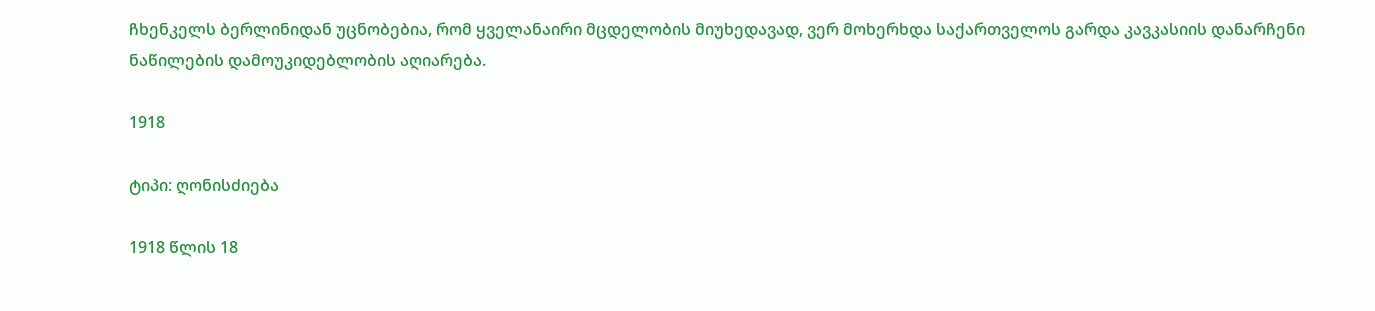ჩხენკელს ბერლინიდან უცნობებია, რომ ყველანაირი მცდელობის მიუხედავად, ვერ მოხერხდა საქართველოს გარდა კავკასიის დანარჩენი ნაწილების დამოუკიდებლობის აღიარება.

1918

ტიპი: ღონისძიება

1918 წლის 18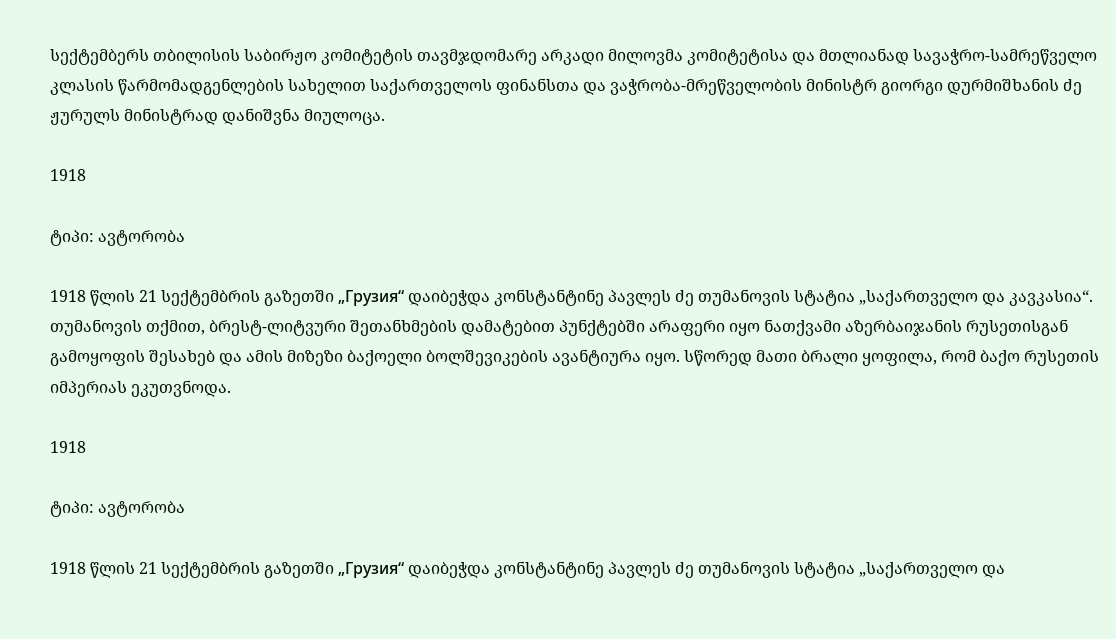სექტემბერს თბილისის საბირჟო კომიტეტის თავმჯდომარე არკადი მილოვმა კომიტეტისა და მთლიანად სავაჭრო-სამრეწველო კლასის წარმომადგენლების სახელით საქართველოს ფინანსთა და ვაჭრობა-მრეწველობის მინისტრ გიორგი დურმიშხანის ძე ჟურულს მინისტრად დანიშვნა მიულოცა.

1918

ტიპი: ავტორობა

1918 წლის 21 სექტემბრის გაზეთში „Грузия“ დაიბეჭდა კონსტანტინე პავლეს ძე თუმანოვის სტატია „საქართველო და კავკასია“. თუმანოვის თქმით, ბრესტ-ლიტვური შეთანხმების დამატებით პუნქტებში არაფერი იყო ნათქვამი აზერბაიჯანის რუსეთისგან გამოყოფის შესახებ და ამის მიზეზი ბაქოელი ბოლშევიკების ავანტიურა იყო. სწორედ მათი ბრალი ყოფილა, რომ ბაქო რუსეთის იმპერიას ეკუთვნოდა.

1918

ტიპი: ავტორობა

1918 წლის 21 სექტემბრის გაზეთში „Грузия“ დაიბეჭდა კონსტანტინე პავლეს ძე თუმანოვის სტატია „საქართველო და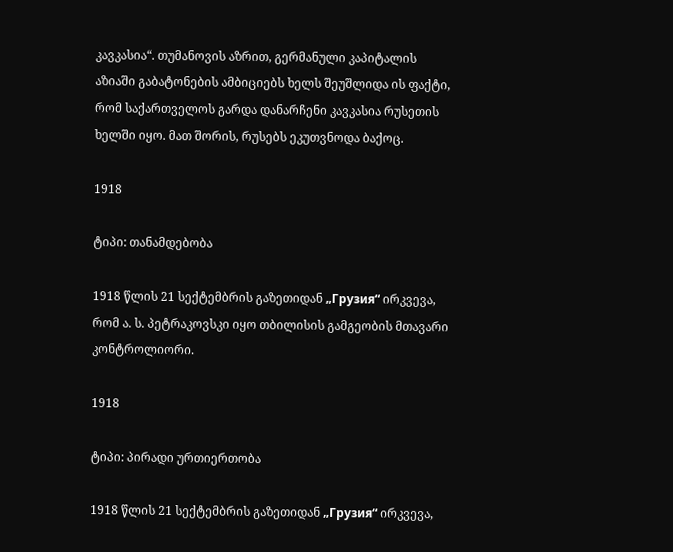კავკასია“. თუმანოვის აზრით, გერმანული კაპიტალის აზიაში გაბატონების ამბიციებს ხელს შეუშლიდა ის ფაქტი, რომ საქართველოს გარდა დანარჩენი კავკასია რუსეთის ხელში იყო. მათ შორის, რუსებს ეკუთვნოდა ბაქოც.

1918

ტიპი: თანამდებობა

1918 წლის 21 სექტემბრის გაზეთიდან „Грузия“ ირკვევა, რომ ა. ს. პეტრაკოვსკი იყო თბილისის გამგეობის მთავარი კონტროლიორი.

1918

ტიპი: პირადი ურთიერთობა

1918 წლის 21 სექტემბრის გაზეთიდან „Грузия“ ირკვევა,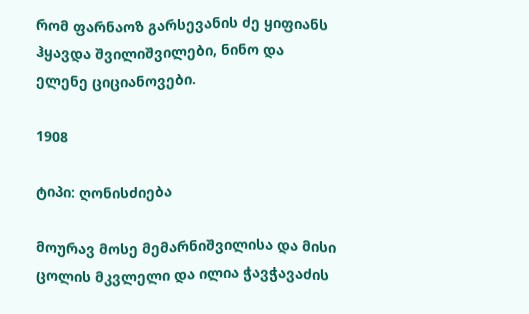რომ ფარნაოზ გარსევანის ძე ყიფიანს ჰყავდა შვილიშვილები, ნინო და ელენე ციციანოვები.

1908

ტიპი: ღონისძიება

მოურავ მოსე მემარნიშვილისა და მისი ცოლის მკვლელი და ილია ჭავჭავაძის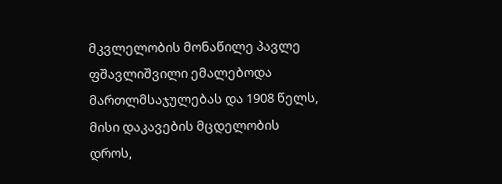მკვლელობის მონაწილე პავლე ფშავლიშვილი ემალებოდა მართლმსაჯულებას და 1908 წელს, მისი დაკავების მცდელობის დროს,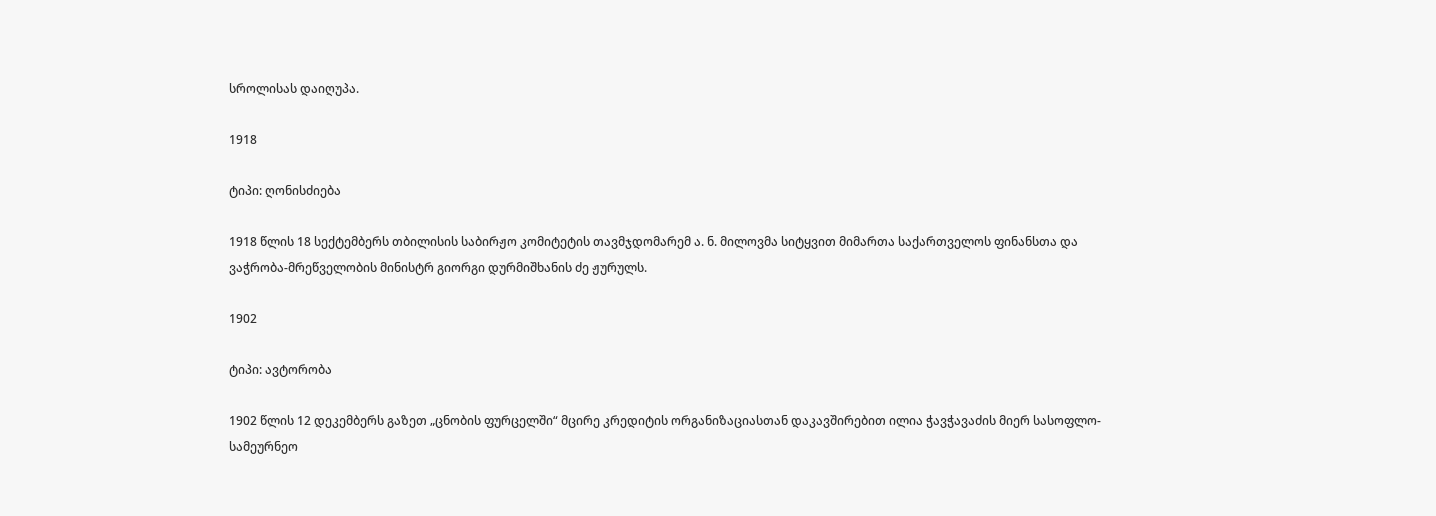სროლისას დაიღუპა.

1918

ტიპი: ღონისძიება

1918 წლის 18 სექტემბერს თბილისის საბირჟო კომიტეტის თავმჯდომარემ ა. ნ. მილოვმა სიტყვით მიმართა საქართველოს ფინანსთა და ვაჭრობა-მრეწველობის მინისტრ გიორგი დურმიშხანის ძე ჟურულს.

1902

ტიპი: ავტორობა

1902 წლის 12 დეკემბერს გაზეთ „ცნობის ფურცელში“ მცირე კრედიტის ორგანიზაციასთან დაკავშირებით ილია ჭავჭავაძის მიერ სასოფლო-სამეურნეო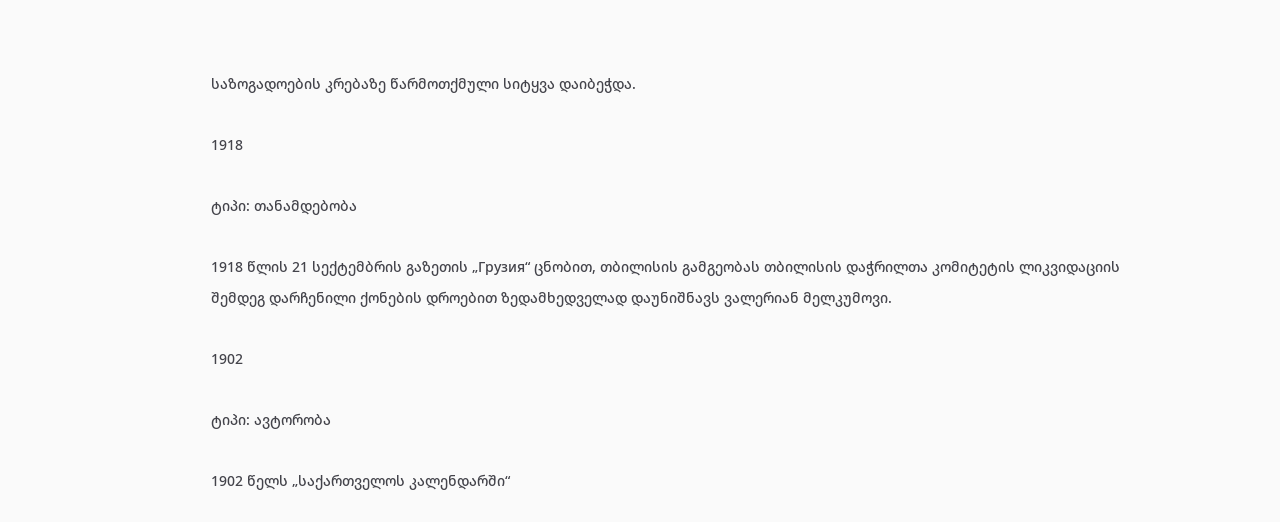საზოგადოების კრებაზე წარმოთქმული სიტყვა დაიბეჭდა.

1918

ტიპი: თანამდებობა

1918 წლის 21 სექტემბრის გაზეთის „Грузия“ ცნობით, თბილისის გამგეობას თბილისის დაჭრილთა კომიტეტის ლიკვიდაციის შემდეგ დარჩენილი ქონების დროებით ზედამხედველად დაუნიშნავს ვალერიან მელკუმოვი.

1902

ტიპი: ავტორობა

1902 წელს „საქართველოს კალენდარში“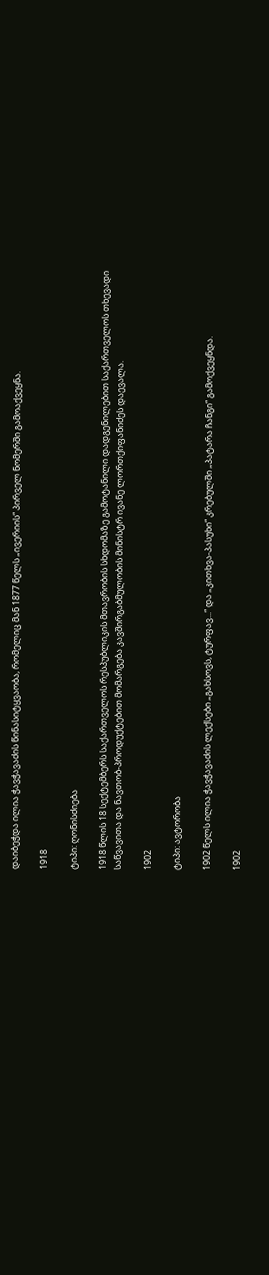დაიბეჭდა ილია ჭავჭავაძის წინასიტყვაობა, რომელიც მან 1877 წელს „ივერიის“ პირველ ნომერში გამოაქვეყნა.

1918

ტიპი: ღონისძიება

1918 წლის 18 სექტემბერს საქართველოს რესპუბლიკის მთავრობის სხდომაზე გამოტანილი დადგენილებით საქართველოს თხევადი საწვავითა და ნავთობ-პროდუქტებით მომარგება კავშირგაბმულობის მინისტრ ივანე ლორთქიფანიძეს დაევალა.

1902

ტიპი: ავტორობა

1902 წელს ილია ჭავჭავაძის ლექსები „გახსოვს, ტურფავ...“ და „კითხვა-პასუხი“ კრებულში „პატარა ჩანგი“ გამოქვეყნდა.

1902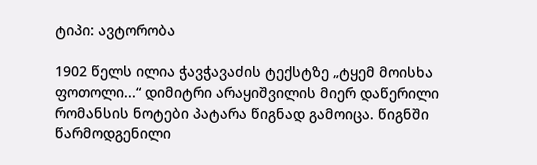ტიპი: ავტორობა

1902 წელს ილია ჭავჭავაძის ტექსტზე „ტყემ მოისხა ფოთოლი...“ დიმიტრი არაყიშვილის მიერ დაწერილი რომანსის ნოტები პატარა წიგნად გამოიცა. წიგნში წარმოდგენილი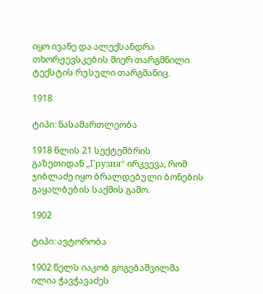იყო ივანე და ალექსანდრა თხორჟევსკების მიერ თარგმნილი ტექსტის რუსული თარგმანიც.

1918

ტიპი: ნასამართლეობა

1918 წლის 21 სექტემბრის გაზეთიდან „Грузия“ ირკვევა, რომ ჯიბლაძე იყო ბრალდებული ბონების გაყალბების საქმის გამო.

1902

ტიპი: ავტორობა

1902 წელს იაკობ გოგებაშვილმა ილია ჭავჭავაძეს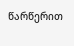წარწერით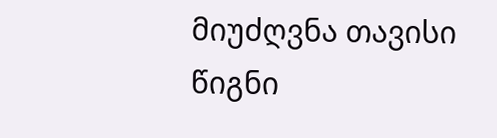მიუძღვნა თავისი წიგნი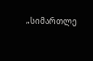„სიმართლე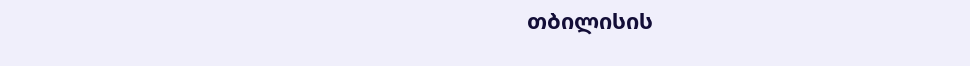თბილისის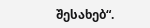შესახებ“.